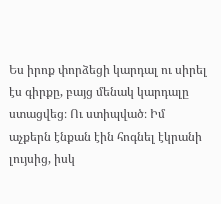Ես իրոք փորձեցի կարդալ ու սիրել էս գիրքը, բայց մենակ կարդալը ստացվեց։ Ու ստիպված։ Իմ աչքերն էնքան էին հոգնել էկրանի լույսից, իսկ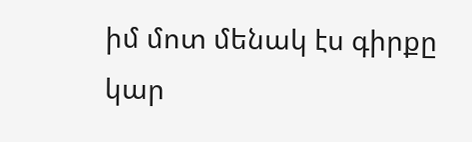իմ մոտ մենակ էս գիրքը կար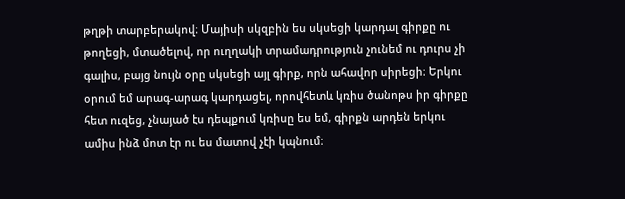թղթի տարբերակով։ Մայիսի սկզբին ես սկսեցի կարդալ գիրքը ու թողեցի, մտածելով, որ ուղղակի տրամադրություն չունեմ ու դուրս չի գալիս, բայց նույն օրը սկսեցի այլ գիրք, որն ահավոր սիրեցի։ Երկու օրում եմ արագ-արագ կարդացել, որովհետև կռիս ծանոթս իր գիրքը հետ ուզեց, չնայած էս դեպքում կռիսը ես եմ, գիրքն արդեն երկու ամիս ինձ մոտ էր ու ես մատով չէի կպնում։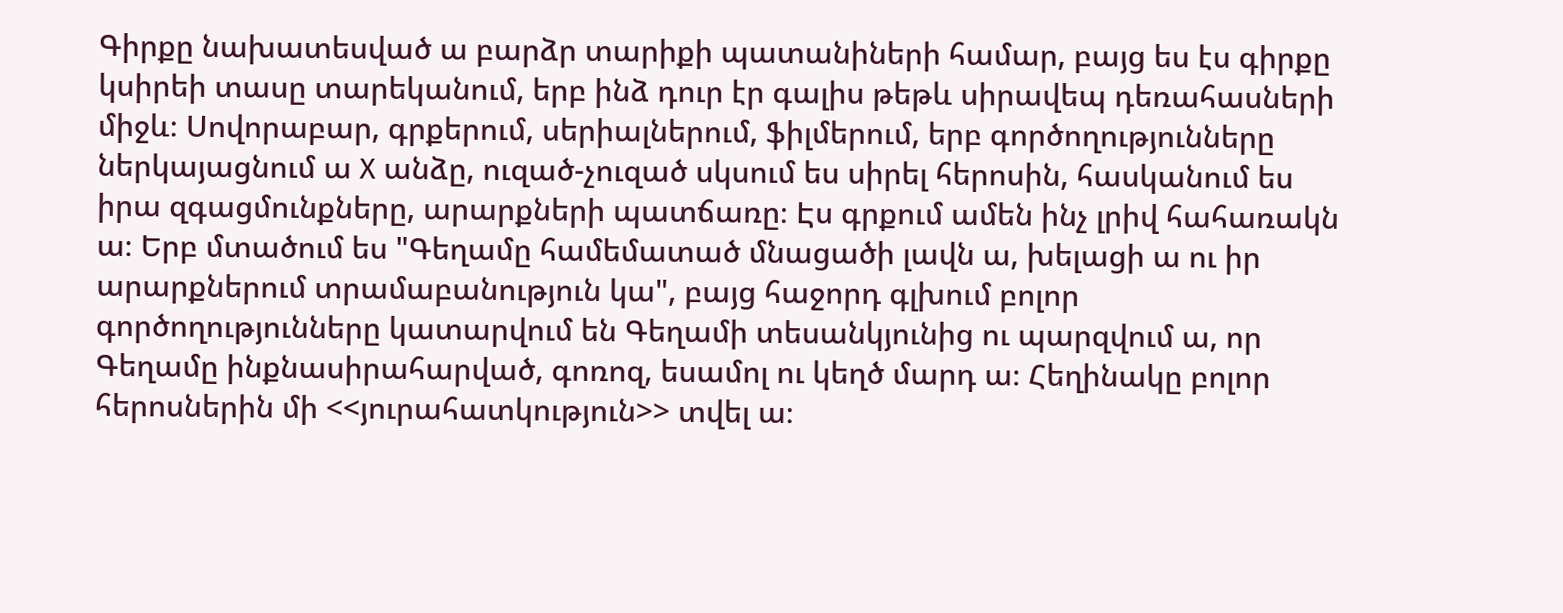Գիրքը նախատեսված ա բարձր տարիքի պատանիների համար, բայց ես էս գիրքը կսիրեի տասը տարեկանում, երբ ինձ դուր էր գալիս թեթև սիրավեպ դեռահասների միջև։ Սովորաբար, գրքերում, սերիալներում, ֆիլմերում, երբ գործողությունները ներկայացնում ա X անձը, ուզած-չուզած սկսում ես սիրել հերոսին, հասկանում ես իրա զգացմունքները, արարքների պատճառը։ Էս գրքում ամեն ինչ լրիվ հահառակն ա։ Երբ մտածում ես "Գեղամը համեմատած մնացածի լավն ա, խելացի ա ու իր արարքներում տրամաբանություն կա", բայց հաջորդ գլխում բոլոր գործողությունները կատարվում են Գեղամի տեսանկյունից ու պարզվում ա, որ Գեղամը ինքնասիրահարված, գոռոզ, եսամոլ ու կեղծ մարդ ա։ Հեղինակը բոլոր հերոսներին մի <<յուրահատկություն>> տվել ա։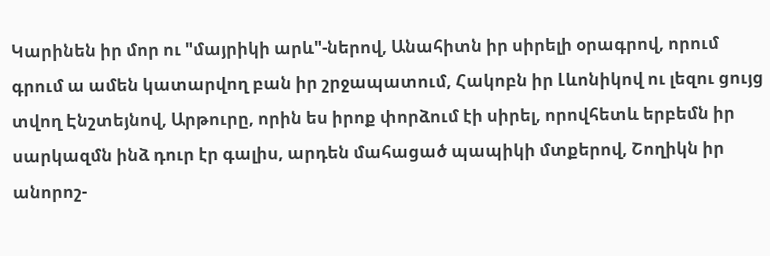Կարինեն իր մոր ու "մայրիկի արև"-ներով, Անահիտն իր սիրելի օրագրով, որում գրում ա ամեն կատարվող բան իր շրջապատում, Հակոբն իր Լևոնիկով ու լեզու ցույց տվող Էնշտեյնով, Արթուրը, որին ես իրոք փորձում էի սիրել, որովհետև երբեմն իր սարկազմն ինձ դուր էր գալիս, արդեն մահացած պապիկի մտքերով, Շողիկն իր անորոշ-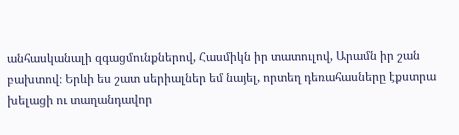անհասկանալի զգացմունքներով, Հասմիկն իր տատուլով, Արամն իր շան բախտով։ Երևի ես շատ սերիալներ եմ նայել, որտեղ դեռահասները էքստրա խելացի ու տաղանդավոր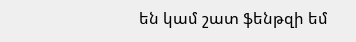են կամ շատ ֆենթզի եմ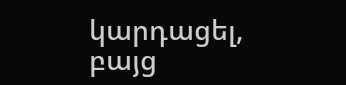կարդացել, բայց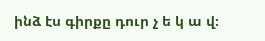ինձ էս գիրքը դուր չ ե կ ա վ։